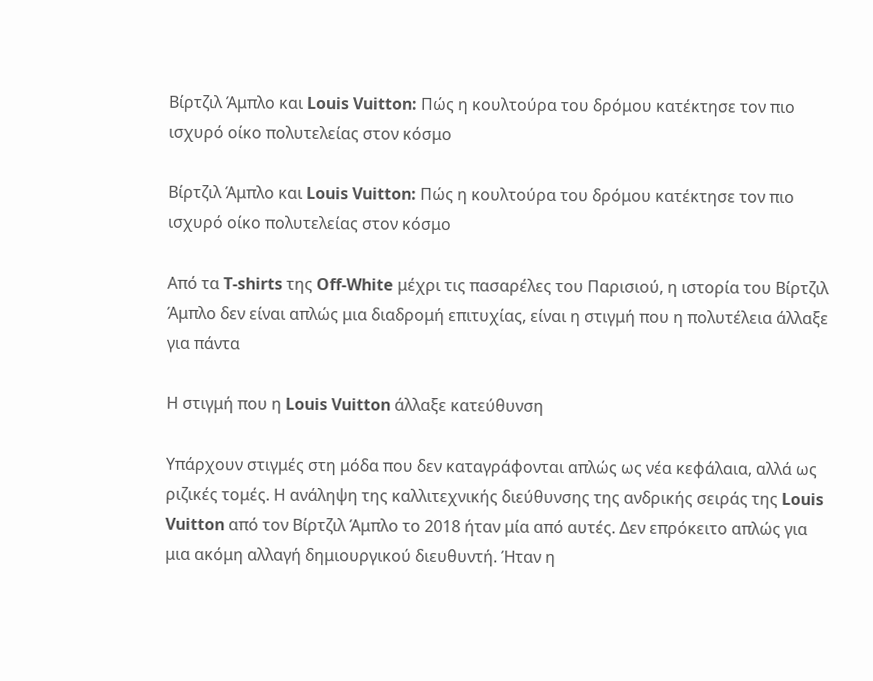Βίρτζιλ Άμπλο και Louis Vuitton: Πώς η κουλτούρα του δρόμου κατέκτησε τον πιο ισχυρό οίκο πολυτελείας στον κόσμο

Βίρτζιλ Άμπλο και Louis Vuitton: Πώς η κουλτούρα του δρόμου κατέκτησε τον πιο ισχυρό οίκο πολυτελείας στον κόσμο

Από τα T-shirts της Off-White μέχρι τις πασαρέλες του Παρισιού, η ιστορία του Βίρτζιλ Άμπλο δεν είναι απλώς μια διαδρομή επιτυχίας, είναι η στιγμή που η πολυτέλεια άλλαξε για πάντα

Η στιγμή που η Louis Vuitton άλλαξε κατεύθυνση

Υπάρχουν στιγμές στη μόδα που δεν καταγράφονται απλώς ως νέα κεφάλαια, αλλά ως ριζικές τομές. Η ανάληψη της καλλιτεχνικής διεύθυνσης της ανδρικής σειράς της Louis Vuitton από τον Βίρτζιλ Άμπλο το 2018 ήταν μία από αυτές. Δεν επρόκειτο απλώς για μια ακόμη αλλαγή δημιουργικού διευθυντή. Ήταν η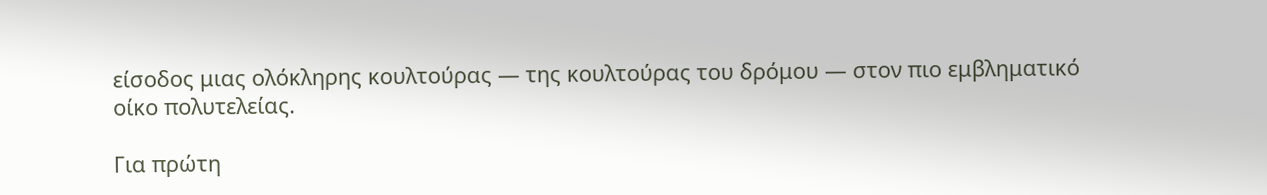είσοδος μιας ολόκληρης κουλτούρας — της κουλτούρας του δρόμου — στον πιο εμβληματικό οίκο πολυτελείας.

Για πρώτη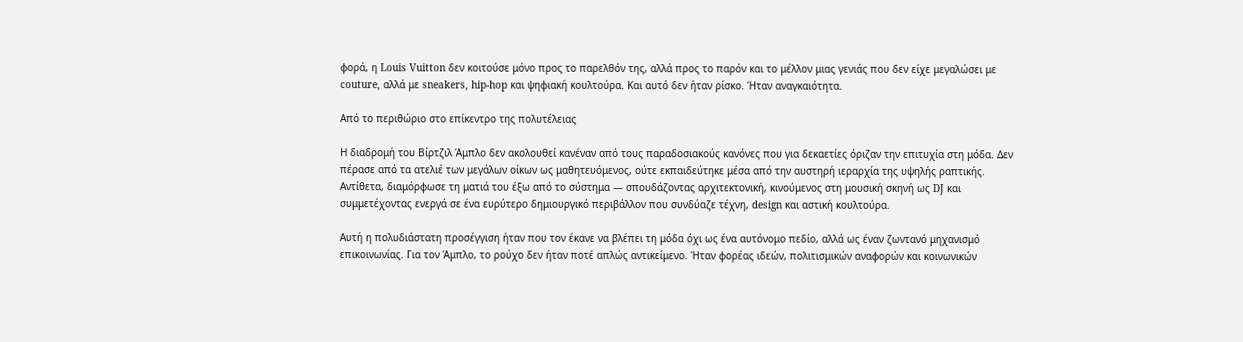φορά, η Louis Vuitton δεν κοιτούσε μόνο προς το παρελθόν της, αλλά προς το παρόν και το μέλλον μιας γενιάς που δεν είχε μεγαλώσει με couture, αλλά με sneakers, hip-hop και ψηφιακή κουλτούρα. Και αυτό δεν ήταν ρίσκο. Ήταν αναγκαιότητα.

Από το περιθώριο στο επίκεντρο της πολυτέλειας

Η διαδρομή του Βίρτζιλ Άμπλο δεν ακολουθεί κανέναν από τους παραδοσιακούς κανόνες που για δεκαετίες όριζαν την επιτυχία στη μόδα. Δεν πέρασε από τα ατελιέ των μεγάλων οίκων ως μαθητευόμενος, ούτε εκπαιδεύτηκε μέσα από την αυστηρή ιεραρχία της υψηλής ραπτικής. Αντίθετα, διαμόρφωσε τη ματιά του έξω από το σύστημα — σπουδάζοντας αρχιτεκτονική, κινούμενος στη μουσική σκηνή ως DJ και συμμετέχοντας ενεργά σε ένα ευρύτερο δημιουργικό περιβάλλον που συνδύαζε τέχνη, design και αστική κουλτούρα.

Αυτή η πολυδιάστατη προσέγγιση ήταν που τον έκανε να βλέπει τη μόδα όχι ως ένα αυτόνομο πεδίο, αλλά ως έναν ζωντανό μηχανισμό επικοινωνίας. Για τον Άμπλο, το ρούχο δεν ήταν ποτέ απλώς αντικείμενο. Ήταν φορέας ιδεών, πολιτισμικών αναφορών και κοινωνικών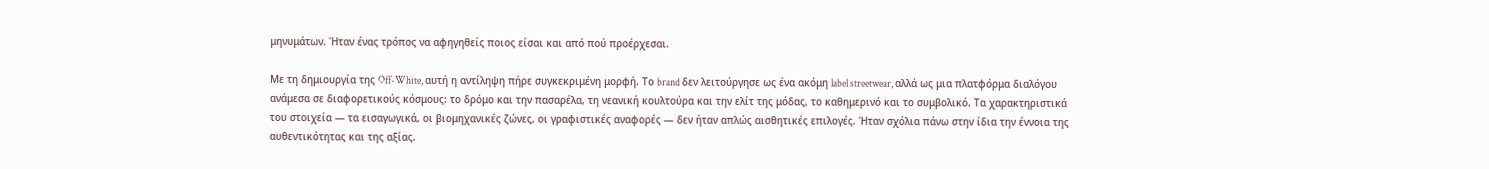μηνυμάτων. Ήταν ένας τρόπος να αφηγηθείς ποιος είσαι και από πού προέρχεσαι.

Με τη δημιουργία της Off-White, αυτή η αντίληψη πήρε συγκεκριμένη μορφή. Το brand δεν λειτούργησε ως ένα ακόμη label streetwear, αλλά ως μια πλατφόρμα διαλόγου ανάμεσα σε διαφορετικούς κόσμους: το δρόμο και την πασαρέλα, τη νεανική κουλτούρα και την ελίτ της μόδας, το καθημερινό και το συμβολικό. Τα χαρακτηριστικά του στοιχεία — τα εισαγωγικά, οι βιομηχανικές ζώνες, οι γραφιστικές αναφορές — δεν ήταν απλώς αισθητικές επιλογές. Ήταν σχόλια πάνω στην ίδια την έννοια της αυθεντικότητας και της αξίας.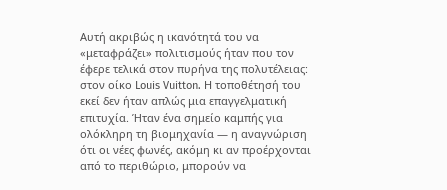Αυτή ακριβώς η ικανότητά του να «μεταφράζει» πολιτισμούς ήταν που τον έφερε τελικά στον πυρήνα της πολυτέλειας: στον οίκο Louis Vuitton. Η τοποθέτησή του εκεί δεν ήταν απλώς μια επαγγελματική επιτυχία. Ήταν ένα σημείο καμπής για ολόκληρη τη βιομηχανία — η αναγνώριση ότι οι νέες φωνές, ακόμη κι αν προέρχονται από το περιθώριο, μπορούν να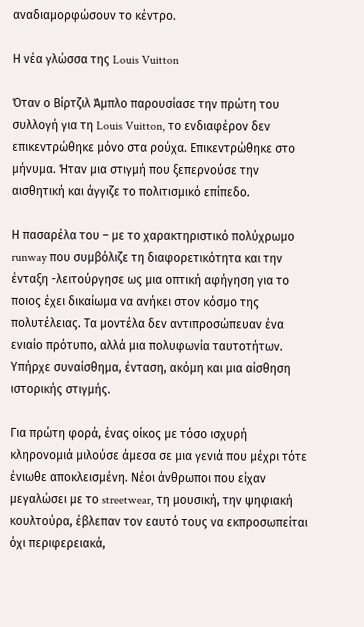αναδιαμορφώσουν το κέντρο.

Η νέα γλώσσα της Louis Vuitton

Όταν ο Βίρτζιλ Άμπλο παρουσίασε την πρώτη του συλλογή για τη Louis Vuitton, το ενδιαφέρον δεν επικεντρώθηκε μόνο στα ρούχα. Επικεντρώθηκε στο μήνυμα. Ήταν μια στιγμή που ξεπερνούσε την αισθητική και άγγιζε το πολιτισμικό επίπεδο.

Η πασαρέλα του – με το χαρακτηριστικό πολύχρωμο runway που συμβόλιζε τη διαφορετικότητα και την ένταξη -λειτούργησε ως μια οπτική αφήγηση για το ποιος έχει δικαίωμα να ανήκει στον κόσμο της πολυτέλειας. Τα μοντέλα δεν αντιπροσώπευαν ένα ενιαίο πρότυπο, αλλά μια πολυφωνία ταυτοτήτων. Υπήρχε συναίσθημα, ένταση, ακόμη και μια αίσθηση ιστορικής στιγμής.

Για πρώτη φορά, ένας οίκος με τόσο ισχυρή κληρονομιά μιλούσε άμεσα σε μια γενιά που μέχρι τότε ένιωθε αποκλεισμένη. Νέοι άνθρωποι που είχαν μεγαλώσει με το streetwear, τη μουσική, την ψηφιακή κουλτούρα, έβλεπαν τον εαυτό τους να εκπροσωπείται όχι περιφερειακά,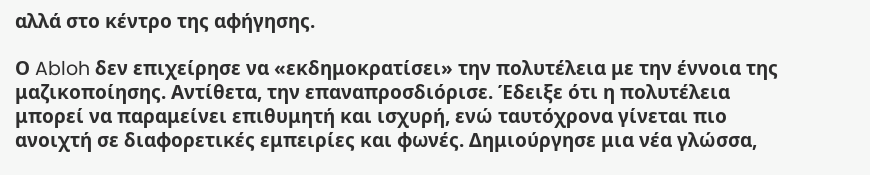αλλά στο κέντρο της αφήγησης.

Ο Abloh δεν επιχείρησε να «εκδημοκρατίσει» την πολυτέλεια με την έννοια της μαζικοποίησης. Αντίθετα, την επαναπροσδιόρισε. Έδειξε ότι η πολυτέλεια μπορεί να παραμείνει επιθυμητή και ισχυρή, ενώ ταυτόχρονα γίνεται πιο ανοιχτή σε διαφορετικές εμπειρίες και φωνές. Δημιούργησε μια νέα γλώσσα,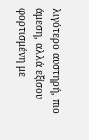λιγότερο αυστηρή, πιο άμεση, αλλά εξίσου φορτισμένη με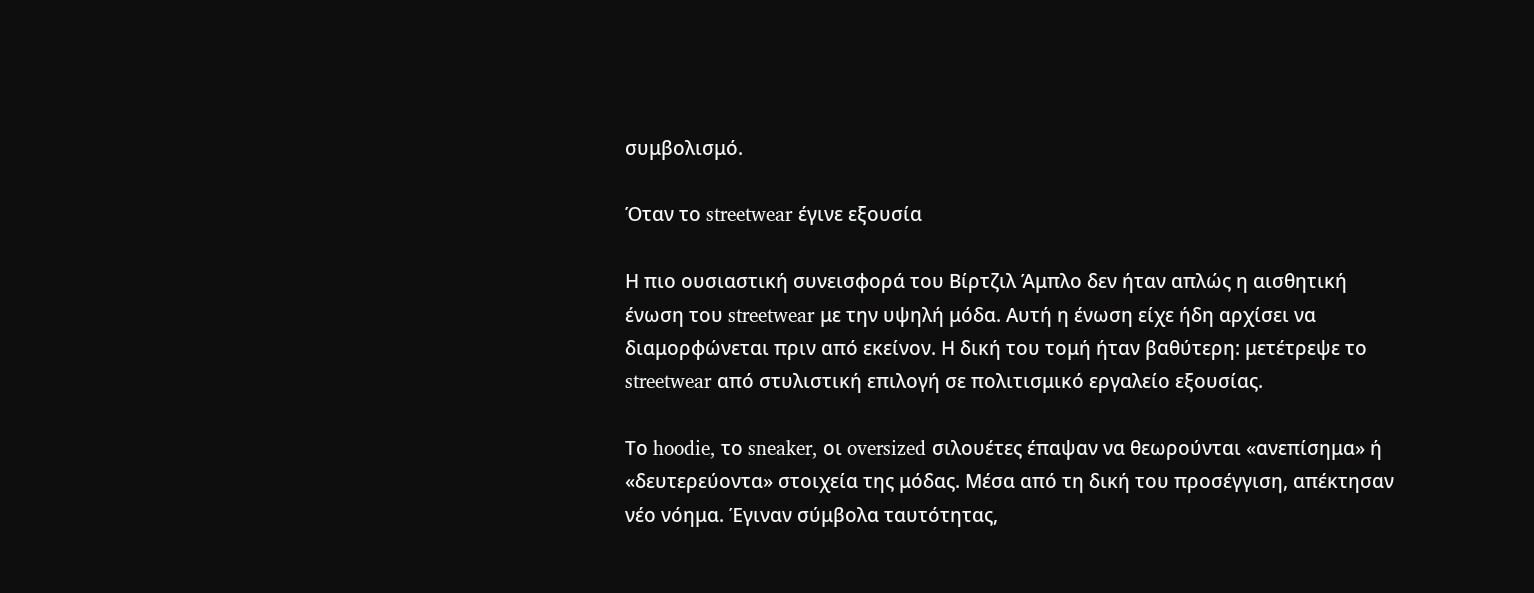συμβολισμό.

Όταν το streetwear έγινε εξουσία

Η πιο ουσιαστική συνεισφορά του Βίρτζιλ Άμπλο δεν ήταν απλώς η αισθητική ένωση του streetwear με την υψηλή μόδα. Αυτή η ένωση είχε ήδη αρχίσει να διαμορφώνεται πριν από εκείνον. Η δική του τομή ήταν βαθύτερη: μετέτρεψε το streetwear από στυλιστική επιλογή σε πολιτισμικό εργαλείο εξουσίας.

Το hoodie, το sneaker, οι oversized σιλουέτες έπαψαν να θεωρούνται «ανεπίσημα» ή «δευτερεύοντα» στοιχεία της μόδας. Μέσα από τη δική του προσέγγιση, απέκτησαν νέο νόημα. Έγιναν σύμβολα ταυτότητας,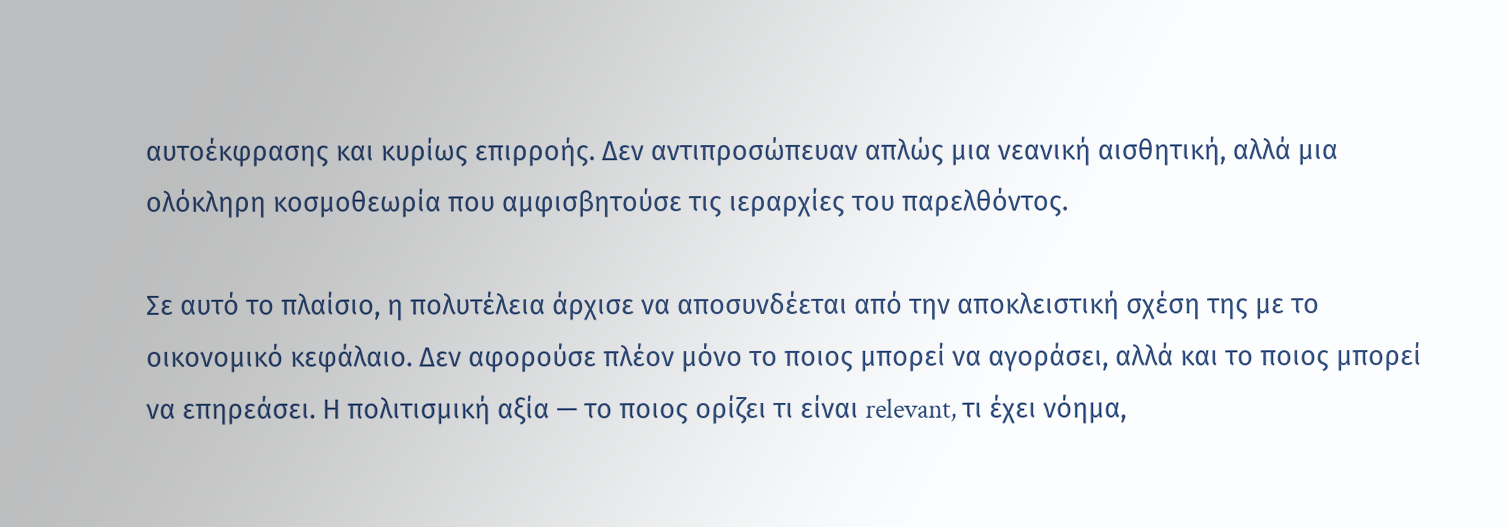αυτοέκφρασης και κυρίως επιρροής. Δεν αντιπροσώπευαν απλώς μια νεανική αισθητική, αλλά μια ολόκληρη κοσμοθεωρία που αμφισβητούσε τις ιεραρχίες του παρελθόντος.

Σε αυτό το πλαίσιο, η πολυτέλεια άρχισε να αποσυνδέεται από την αποκλειστική σχέση της με το οικονομικό κεφάλαιο. Δεν αφορούσε πλέον μόνο το ποιος μπορεί να αγοράσει, αλλά και το ποιος μπορεί να επηρεάσει. Η πολιτισμική αξία — το ποιος ορίζει τι είναι relevant, τι έχει νόημα,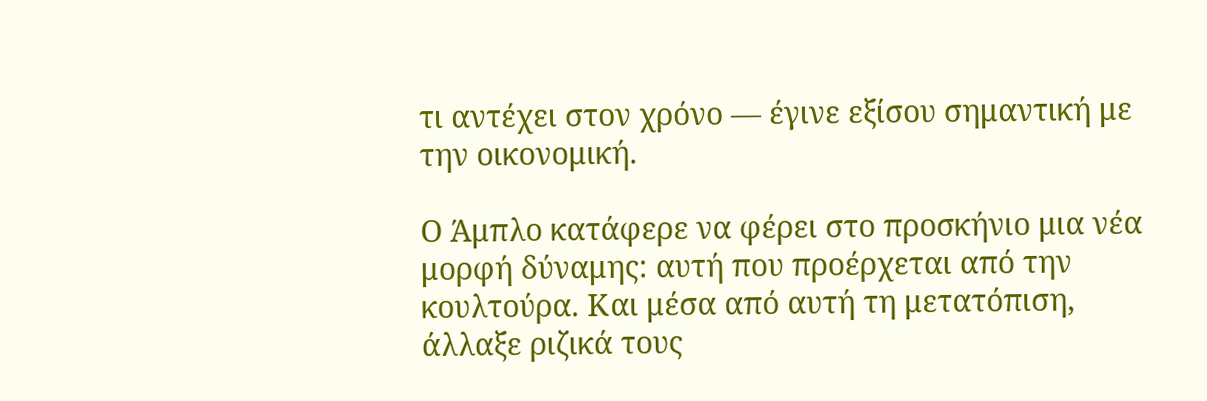τι αντέχει στον χρόνο — έγινε εξίσου σημαντική με την οικονομική.

Ο Άμπλο κατάφερε να φέρει στο προσκήνιο μια νέα μορφή δύναμης: αυτή που προέρχεται από την κουλτούρα. Και μέσα από αυτή τη μετατόπιση, άλλαξε ριζικά τους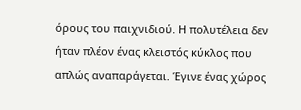όρους του παιχνιδιού. Η πολυτέλεια δεν ήταν πλέον ένας κλειστός κύκλος που απλώς αναπαράγεται. Έγινε ένας χώρος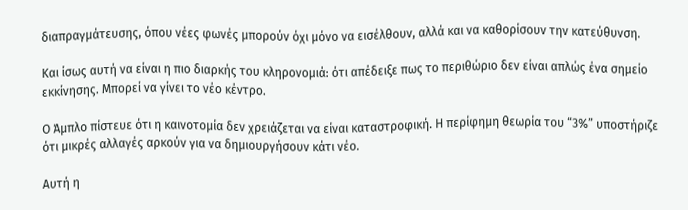διαπραγμάτευσης, όπου νέες φωνές μπορούν όχι μόνο να εισέλθουν, αλλά και να καθορίσουν την κατεύθυνση.

Και ίσως αυτή να είναι η πιο διαρκής του κληρονομιά: ότι απέδειξε πως το περιθώριο δεν είναι απλώς ένα σημείο εκκίνησης. Μπορεί να γίνει το νέο κέντρο.

Ο Άμπλο πίστευε ότι η καινοτομία δεν χρειάζεται να είναι καταστροφική. Η περίφημη θεωρία του “3%” υποστήριζε ότι μικρές αλλαγές αρκούν για να δημιουργήσουν κάτι νέο.

Αυτή η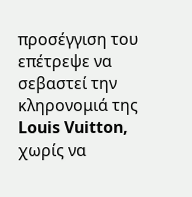προσέγγιση του επέτρεψε να σεβαστεί την κληρονομιά της Louis Vuitton, χωρίς να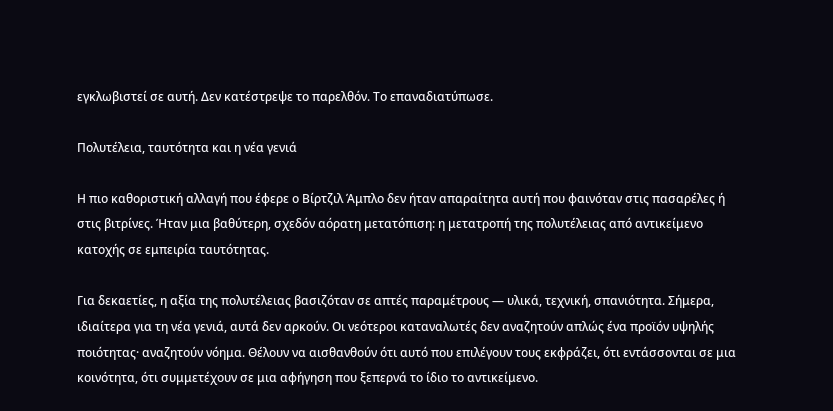εγκλωβιστεί σε αυτή. Δεν κατέστρεψε το παρελθόν. Το επαναδιατύπωσε.

Πολυτέλεια, ταυτότητα και η νέα γενιά

Η πιο καθοριστική αλλαγή που έφερε ο Βίρτζιλ Άμπλο δεν ήταν απαραίτητα αυτή που φαινόταν στις πασαρέλες ή στις βιτρίνες. Ήταν μια βαθύτερη, σχεδόν αόρατη μετατόπιση: η μετατροπή της πολυτέλειας από αντικείμενο κατοχής σε εμπειρία ταυτότητας.

Για δεκαετίες, η αξία της πολυτέλειας βασιζόταν σε απτές παραμέτρους — υλικά, τεχνική, σπανιότητα. Σήμερα, ιδιαίτερα για τη νέα γενιά, αυτά δεν αρκούν. Οι νεότεροι καταναλωτές δεν αναζητούν απλώς ένα προϊόν υψηλής ποιότητας· αναζητούν νόημα. Θέλουν να αισθανθούν ότι αυτό που επιλέγουν τους εκφράζει, ότι εντάσσονται σε μια κοινότητα, ότι συμμετέχουν σε μια αφήγηση που ξεπερνά το ίδιο το αντικείμενο.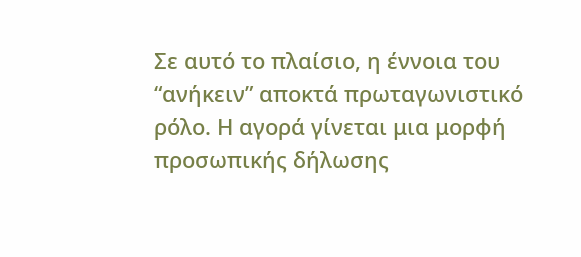Σε αυτό το πλαίσιο, η έννοια του “ανήκειν” αποκτά πρωταγωνιστικό ρόλο. Η αγορά γίνεται μια μορφή προσωπικής δήλωσης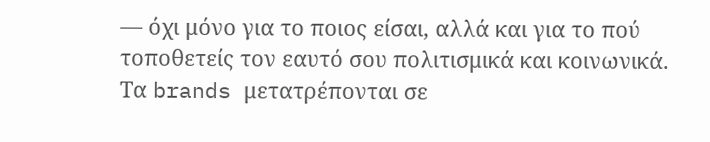— όχι μόνο για το ποιος είσαι, αλλά και για το πού τοποθετείς τον εαυτό σου πολιτισμικά και κοινωνικά. Τα brands μετατρέπονται σε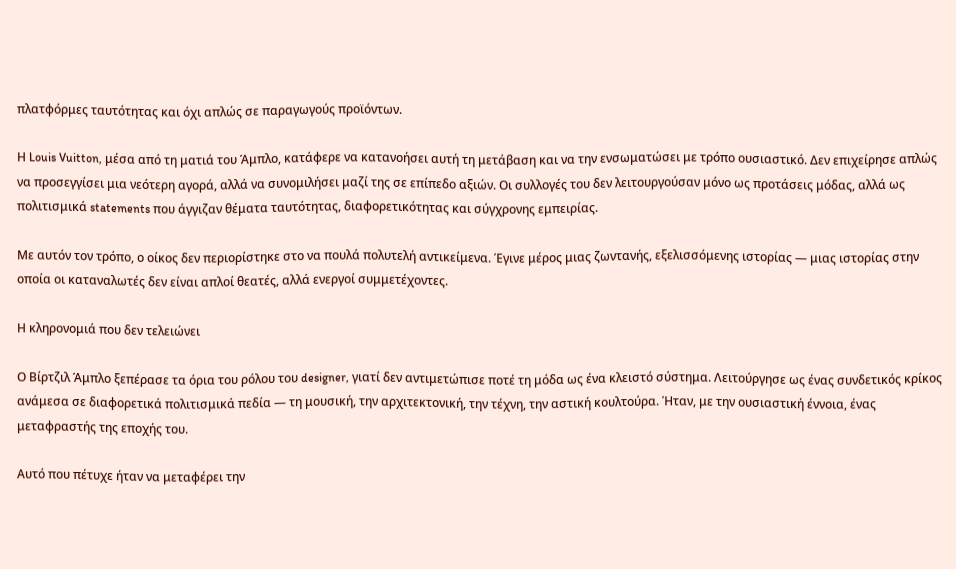πλατφόρμες ταυτότητας και όχι απλώς σε παραγωγούς προϊόντων.

Η Louis Vuitton, μέσα από τη ματιά του Άμπλο, κατάφερε να κατανοήσει αυτή τη μετάβαση και να την ενσωματώσει με τρόπο ουσιαστικό. Δεν επιχείρησε απλώς να προσεγγίσει μια νεότερη αγορά, αλλά να συνομιλήσει μαζί της σε επίπεδο αξιών. Οι συλλογές του δεν λειτουργούσαν μόνο ως προτάσεις μόδας, αλλά ως πολιτισμικά statements που άγγιζαν θέματα ταυτότητας, διαφορετικότητας και σύγχρονης εμπειρίας.

Με αυτόν τον τρόπο, ο οίκος δεν περιορίστηκε στο να πουλά πολυτελή αντικείμενα. Έγινε μέρος μιας ζωντανής, εξελισσόμενης ιστορίας — μιας ιστορίας στην οποία οι καταναλωτές δεν είναι απλοί θεατές, αλλά ενεργοί συμμετέχοντες.

Η κληρονομιά που δεν τελειώνει

Ο Βίρτζιλ Άμπλο ξεπέρασε τα όρια του ρόλου του designer, γιατί δεν αντιμετώπισε ποτέ τη μόδα ως ένα κλειστό σύστημα. Λειτούργησε ως ένας συνδετικός κρίκος ανάμεσα σε διαφορετικά πολιτισμικά πεδία — τη μουσική, την αρχιτεκτονική, την τέχνη, την αστική κουλτούρα. Ήταν, με την ουσιαστική έννοια, ένας μεταφραστής της εποχής του.

Αυτό που πέτυχε ήταν να μεταφέρει την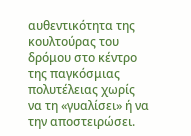αυθεντικότητα της κουλτούρας του δρόμου στο κέντρο της παγκόσμιας πολυτέλειας χωρίς να τη «γυαλίσει» ή να την αποστειρώσει.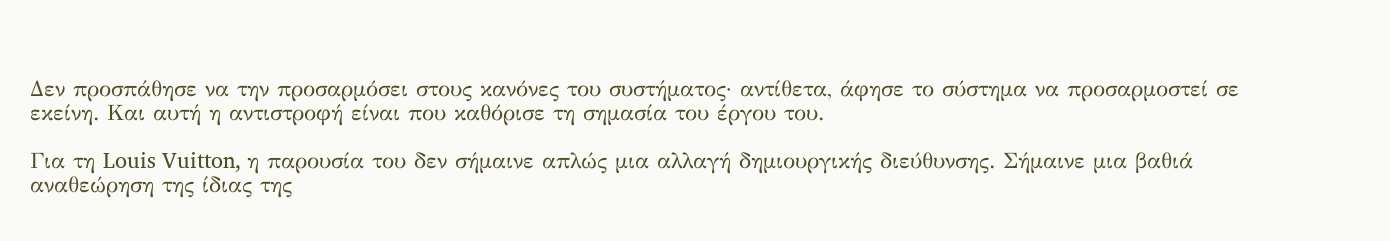Δεν προσπάθησε να την προσαρμόσει στους κανόνες του συστήματος· αντίθετα, άφησε το σύστημα να προσαρμοστεί σε εκείνη. Και αυτή η αντιστροφή είναι που καθόρισε τη σημασία του έργου του.

Για τη Louis Vuitton, η παρουσία του δεν σήμαινε απλώς μια αλλαγή δημιουργικής διεύθυνσης. Σήμαινε μια βαθιά αναθεώρηση της ίδιας της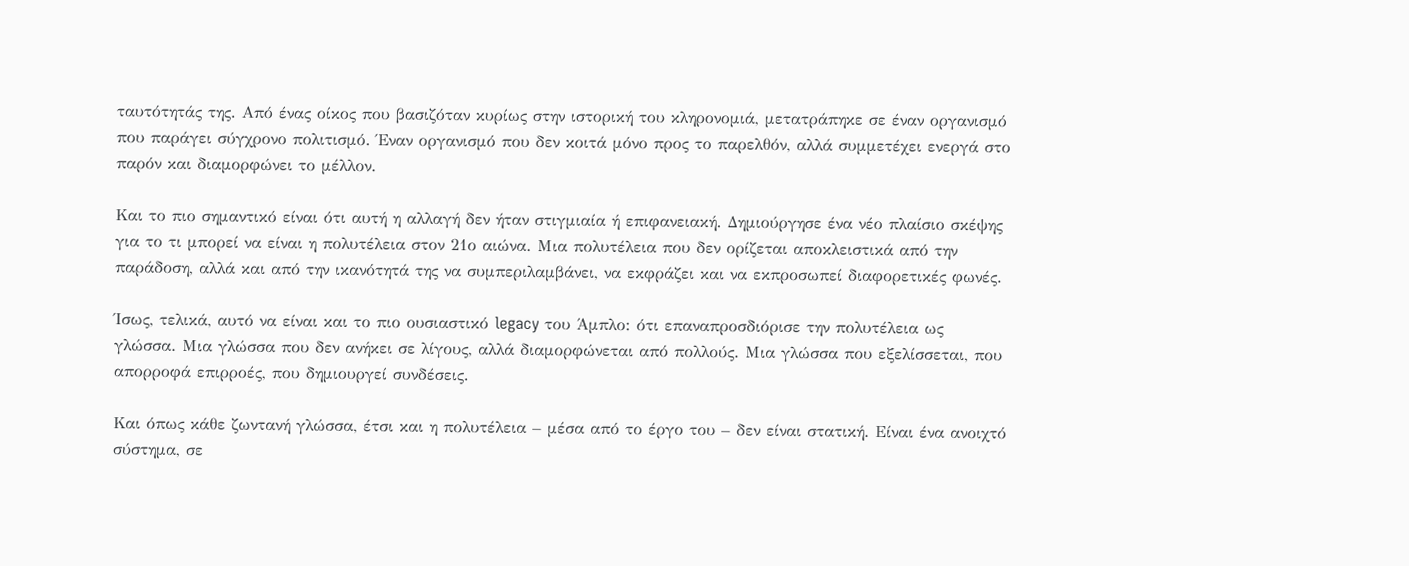ταυτότητάς της. Από ένας οίκος που βασιζόταν κυρίως στην ιστορική του κληρονομιά, μετατράπηκε σε έναν οργανισμό που παράγει σύγχρονο πολιτισμό. Έναν οργανισμό που δεν κοιτά μόνο προς το παρελθόν, αλλά συμμετέχει ενεργά στο παρόν και διαμορφώνει το μέλλον.

Και το πιο σημαντικό είναι ότι αυτή η αλλαγή δεν ήταν στιγμιαία ή επιφανειακή. Δημιούργησε ένα νέο πλαίσιο σκέψης για το τι μπορεί να είναι η πολυτέλεια στον 21ο αιώνα. Μια πολυτέλεια που δεν ορίζεται αποκλειστικά από την παράδοση, αλλά και από την ικανότητά της να συμπεριλαμβάνει, να εκφράζει και να εκπροσωπεί διαφορετικές φωνές.

Ίσως, τελικά, αυτό να είναι και το πιο ουσιαστικό legacy του Άμπλο: ότι επαναπροσδιόρισε την πολυτέλεια ως γλώσσα. Μια γλώσσα που δεν ανήκει σε λίγους, αλλά διαμορφώνεται από πολλούς. Μια γλώσσα που εξελίσσεται, που απορροφά επιρροές, που δημιουργεί συνδέσεις.

Και όπως κάθε ζωντανή γλώσσα, έτσι και η πολυτέλεια – μέσα από το έργο του – δεν είναι στατική. Είναι ένα ανοιχτό σύστημα, σε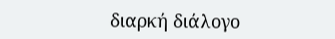διαρκή διάλογο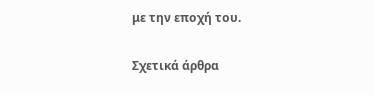με την εποχή του.

Σχετικά άρθρα